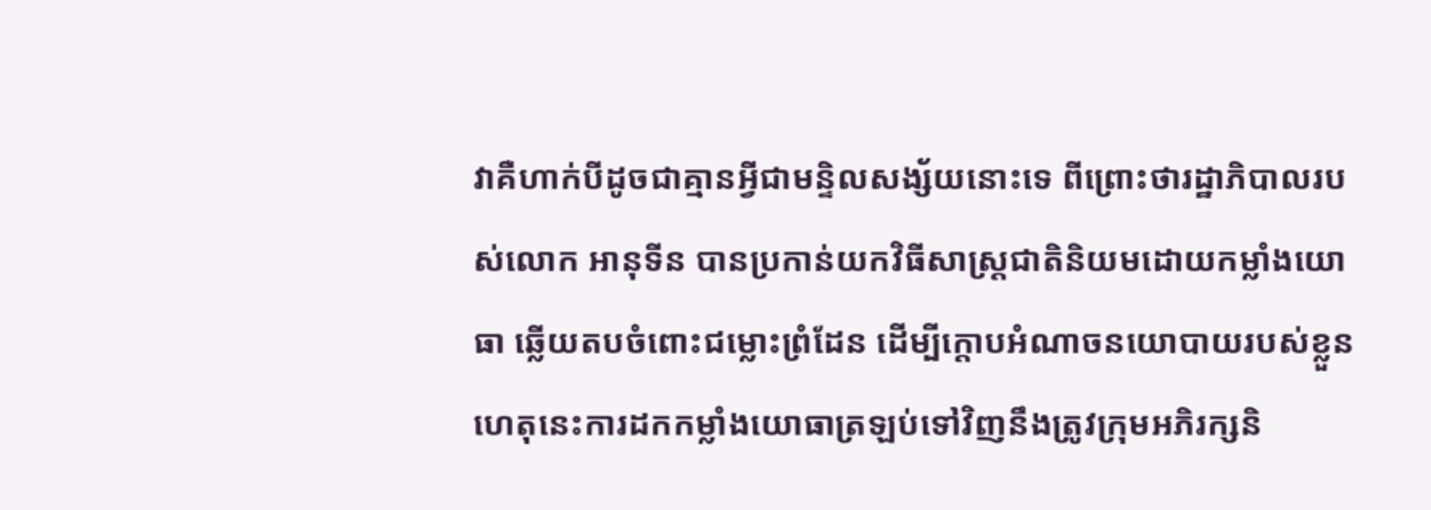វាគឺហាក់បីដូចជាគ្មានអ្វីជាមន្ទិលសង្ស័យនោះទេ ពីព្រោះថារដ្ឋាភិបាលរបស់លោក អានុទីន បានប្រកាន់យកវិធីសាស្ត្រជាតិនិយមដោយកម្លាំងយោធា ឆ្លើយតបចំពោះជម្លោះព្រំដែន ដើម្បីក្តោបអំណាចនយោបាយរបស់ខ្លួន ហេតុនេះការដកកម្លាំងយោធាត្រឡប់ទៅវិញនឹងត្រូវក្រុមអភិរក្សនិ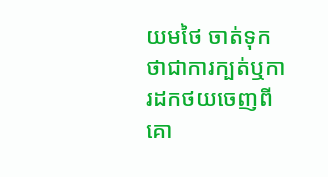យមថៃ ចាត់ទុកថាជាការក្បត់ឬការដកថយចេញពីគោ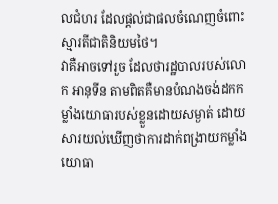លជំហរ ដែលផ្តល់ជាផលចំណេញចំពោះស្មារតីជាតិនិយមថៃ។
វាគឺអាចទៅរួច ដែលថារដ្ឋបាលរបស់លោក អានុទីន តាមពិតគឺមានបំណងចង់ដកកម្លាំងយោធារបស់ខ្លួនដោយសម្ងាត់ ដោយសារយល់ឃើញថាការដាក់ពង្រាយកម្លាំងយោធា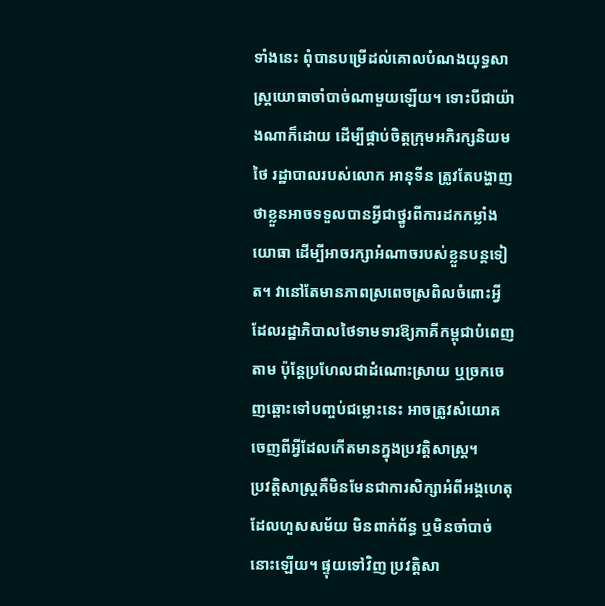ទាំងនេះ ពុំបានបម្រើដល់គោលបំណងយុទ្ធសាស្ត្រយោធាចាំបាច់ណាមួយឡើយ។ ទោះបីជាយ៉ាងណាក៏ដោយ ដើម្បីផ្គាប់ចិត្តក្រុមអភិរក្សនិយមថៃ រដ្ឋាបាលរបស់លោក អានុទីន ត្រូវតែបង្ហាញថាខ្លួនអាចទទួលបានអ្វីជាថ្នូរពីការដកកម្លាំងយោធា ដើម្បីអាចរក្សាអំណាចរបស់ខ្លួនបន្តទៀត។ វានៅតែមានភាពស្រពេចស្រពិលចំពោះអ្វីដែលរដ្ឋាភិបាលថៃទាមទារឱ្យភាគីកម្ពុជាបំពេញតាម ប៉ុន្តែប្រហែលជាដំណោះស្រាយ ឬច្រកចេញឆ្ពោះទៅបញ្ចប់ជម្លោះនេះ អាចត្រូវសំយោគចេញពីអ្វីដែលកើតមានក្នុងប្រវត្តិសាស្ត្រ។
ប្រវត្តិសាស្ត្រគឺមិនមែនជាការសិក្សាអំពីអង្គហេតុដែលហួសសម័យ មិនពាក់ព័ន្ធ ឬមិនចាំបាច់នោះឡើយ។ ផ្ទុយទៅវិញ ប្រវត្តិសា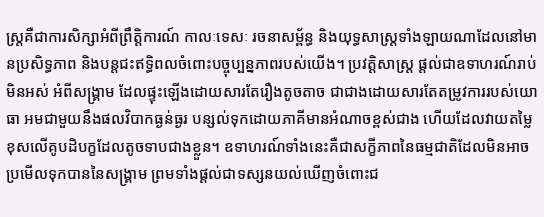ស្ត្រគឺជាការសិក្សាអំពីព្រឹត្តិការណ៍ កាលៈទេសៈ រចនាសម្ព័ន្ធ និងយុទ្ធសាស្ត្រទាំងឡាយណាដែលនៅមានប្រសិទ្ធភាព និងបន្តជះឥទ្ធិពលចំពោះបច្ចុប្បន្នភាពរបស់យើង។ ប្រវត្តិសាស្ត្រ ផ្តល់ជាឧទាហរណ៍រាប់មិនអស់ អំពីសង្គ្រាម ដែលផ្ទុះឡើងដោយសារតែរឿងតូចតាច ជាជាងដោយសារតែតម្រូវការរបស់យោធា អមជាមួយនឹងផលវិបាកធ្ងន់ធ្ងរ បន្សល់ទុកដោយភាគីមានអំណាចខ្ពស់ជាង ហើយដែលវាយតម្លៃខុសលើគូបដិបក្ខដែលតូចទាបជាងខ្លួន។ ឧទាហរណ៍ទាំងនេះគឺជាសក្ខីភាពនៃធម្មជាតិដែលមិនអាចប្រមើលទុកបាននៃសង្គ្រាម ព្រមទាំងផ្តល់ជាទស្សនយល់ឃើញចំពោះជ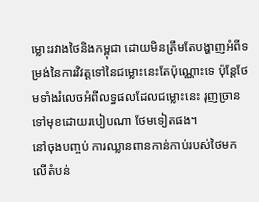ម្លោះរវាងថៃនិងកម្ពុជា ដោយមិនត្រឹមតែបង្ហាញអំពីទម្រង់នៃការវិវត្តទៅនៃជម្លោះនេះតែប៉ុណ្ណោះទេ ប៉ុន្តែថែមទាំងរំលេចអំពីលទ្ធផលដែលជម្លោះនេះ រុញច្រានទៅមុខដោយរបៀបណា ថែមទៀតផង។
នៅចុងបញ្ចប់ ការឈ្លានពានកាន់កាប់របស់ថៃមកលើតំបន់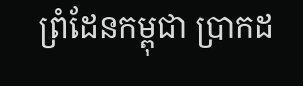ព្រំដែនកម្ពុជា ប្រាកដ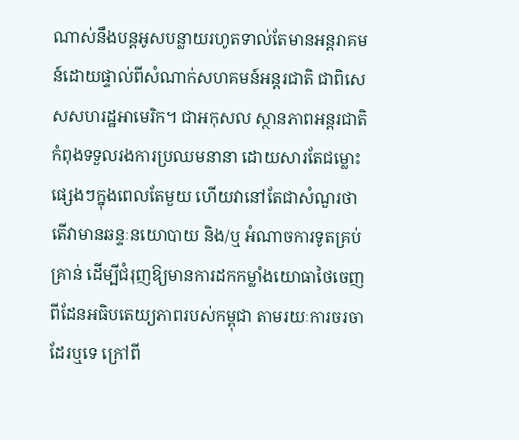ណាស់នឹងបន្តអូសបន្លាយរហូតទាល់តែមានអន្តរាគមន៍ដោយផ្ទាល់ពីសំណាក់សហគមន៍អន្តរជាតិ ជាពិសេសសហរដ្ឋអាមេរិក។ ជាអកុសល ស្ថានភាពអន្តរជាតិ កំពុងទទួលរងការប្រឈមនានា ដោយសារតែជម្លោះផ្សេងៗក្នុងពេលតែមួយ ហើយវានៅតែជាសំណួរថាតើវាមានឆន្ទៈនយោបាយ និង/ឬ អំណាចការទូតគ្រប់គ្រាន់ ដើម្បីជំរុញឱ្យមានការដកកម្លាំងយោធាថៃចេញពីដែនអធិបតេយ្យភាពរបស់កម្ពុជា តាមរយៈការចរចាដែរឬទេ ក្រៅពី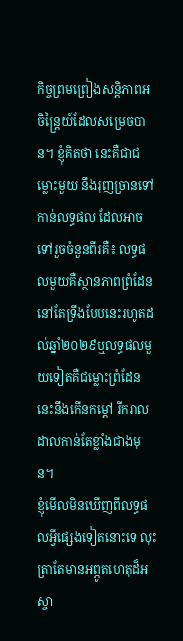កិច្ចព្រមព្រៀងសន្តិភាពអចិន្ត្រៃយ៍ដែលសម្រេចបាន។ ខ្ញុំគិតថា នេះគឺជាជម្លោះមួយ នឹងរុញច្រានទៅកាន់លទ្ធផល ដែលអាចទៅរួចចំនួនពីរគឺ៖ លទ្ធផលមួយគឺស្ថានភាពព្រំដែននៅតែទ្រឹងបែបនេះរហូតដល់ឆ្នាំ២០២៩ឬលទ្ធផលមួយទៀតគឺជម្លោះព្រំដែននេះនឹងកើនកម្តៅ រីករាលដាលកាន់តែខ្លាំងជាងមុន។
ខ្ញុំមើលមិនឃើញពីលទ្ធផលអ្វីផ្សេងទៀតនោះទេ លុះត្រាតែមានអព្ភូតហេតុដ៏អស្ចា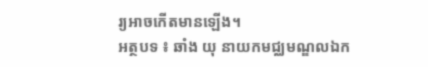រ្យអាចកើតមានឡើង។
អត្ថបទ ៖ ឆាំង យុ នាយកមជ្ឈមណ្ឌលឯក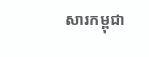សារកម្ពុជា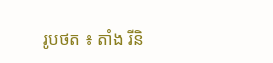រូបថត ៖ តាំង រីនិ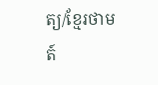ត្យ/ខ្មែរថាមត៍